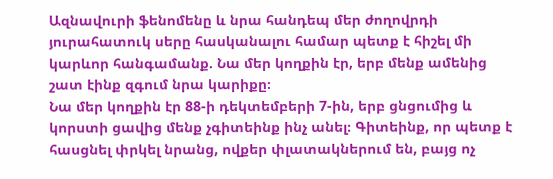Ազնավուրի ֆենոմենը և նրա հանդեպ մեր ժողովրդի յուրահատուկ սերը հասկանալու համար պետք է հիշել մի կարևոր հանգամանք. Նա մեր կողքին էր, երբ մենք ամենից շատ էինք զգում նրա կարիքը։
Նա մեր կողքին էր 88-ի դեկտեմբերի 7-ին, երբ ցնցումից և կորստի ցավից մենք չգիտեինք ինչ անել։ Գիտեինք, որ պետք է հասցնել փրկել նրանց, ովքեր փլատակներում են, բայց ոչ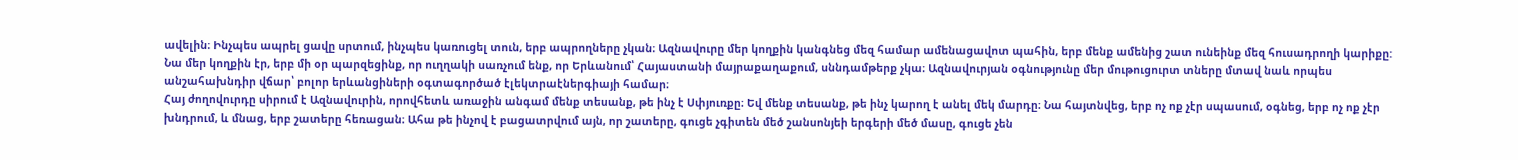ավելին։ Ինչպես ապրել ցավը սրտում, ինչպես կառուցել տուն, երբ ապրողները չկան։ Ազնավուրը մեր կողքին կանգնեց մեզ համար ամենացավոտ պահին, երբ մենք ամենից շատ ունեինք մեզ հուսադրողի կարիքը:
Նա մեր կողքին էր, երբ մի օր պարզեցինք, որ ուղղակի սառչում ենք, որ Երևանում՝ Հայաստանի մայրաքաղաքում, սննդամթերք չկա։ Ազնավուրյան օգնությունը մեր մութուցուրտ տները մտավ նաև որպես անշահախնդիր վճար՝ բոլոր երևանցիների օգտագործած էլեկտրաէներգիայի համար։
Հայ ժողովուրդը սիրում է Ազնավուրին, որովհետև առաջին անգամ մենք տեսանք, թե ինչ է Սփյուռքը։ Եվ մենք տեսանք, թե ինչ կարող է անել մեկ մարդը։ Նա հայտնվեց, երբ ոչ ոք չէր սպասում, օգնեց, երբ ոչ ոք չէր խնդրում, և մնաց, երբ շատերը հեռացան։ Ահա թե ինչով է բացատրվում այն, որ շատերը, գուցե չգիտեն մեծ շանսոնյեի երգերի մեծ մասը, գուցե չեն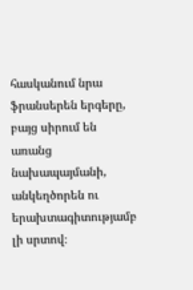հասկանում նրա ֆրանսերեն երգերը, բայց սիրում են առանց նախապայմանի, անկեղծորեն ու երախտագիտությամբ լի սրտով։